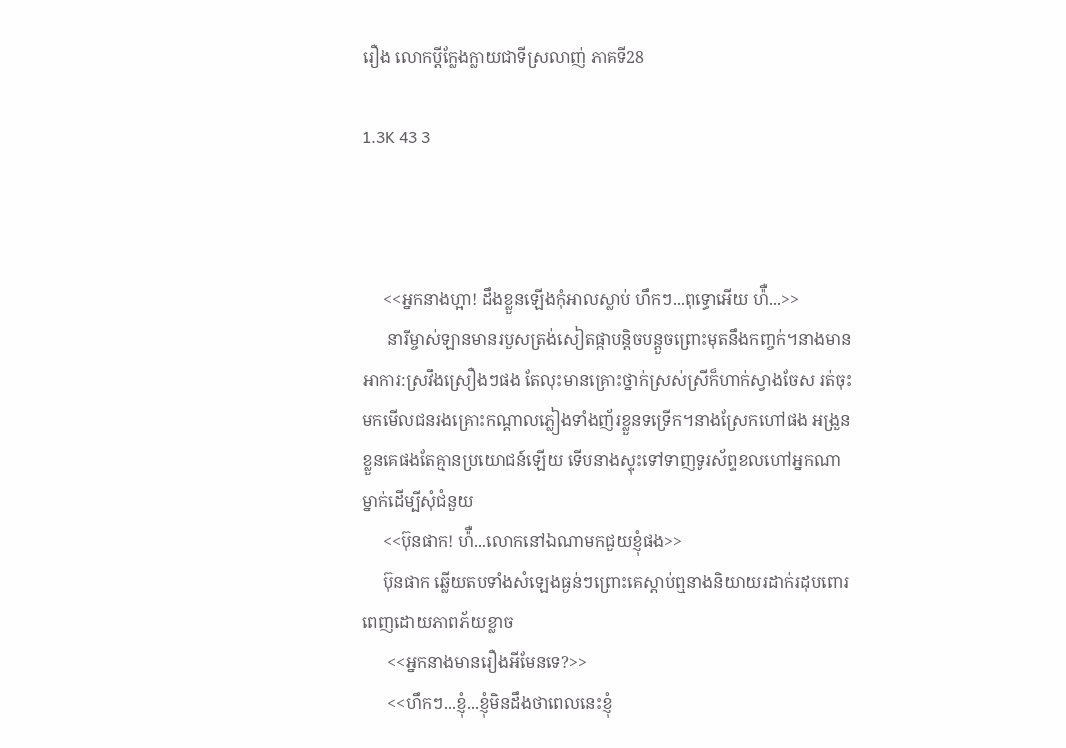រឿង លោកប្តីក្លែងក្លាយជាទីស្រលាញ់ ភាគទី28

1.3K 43 3



     <<អ្នកនាងហ្អា! ដឹងខ្លួនឡើងកុំអាលស្លាប់ ហឹកៗ...ពុទ្ធោអើយ ហ៉ឺ...>>
      នារីម្ចាស់ឡានមានរបួសត្រង់សៀតផ្កាបន្តិចបន្តួចព្រោះមុតនឹងកញ្ចក់។នាងមានអាការ:ស្រវឹងស្រឿងៗផង តែលុះមានគ្រោះថ្នាក់ស្រស់ស្រីក៏ហាក់ស្វាងចែស រត់ចុះមកមើលជនរងគ្រោះកណ្ដាលភ្លៀងទាំងញ័រខ្លួនទទ្រើក។នាងស្រែកហៅផង អង្រួនខ្លួនគេផងតែគ្មានប្រយោជន៍ឡើយ ទើបនាងស្ទុះទៅទាញទូរស័ព្ទខលហៅអ្នកណាម្នាក់ដើម្បីសុំជំនួយ
     <<ប៊ុនផាក! ហ៉ឺ...លោកនៅឯណាមកជួយខ្ញុំផង>>
     ប៊ុនផាក ឆ្លើយតបទាំងសំឡេងធ្ងន់ៗព្រោះគេស្ដាប់ឮនាងនិយាយរដាក់រដុបពោរពេញដោយភាពភ័យខ្លាច
      <<អ្នកនាងមានរឿងអីមែនទេ?>>
      <<ហឹកៗ...ខ្ញុំ...ខ្ញុំមិនដឹងថាពេលនេះខ្ញុំ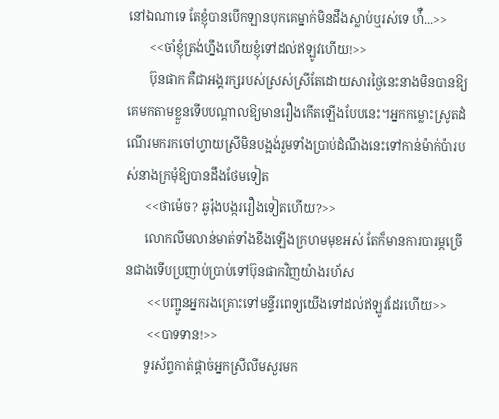នៅឯណាទេ តែខ្ញុំបានបើកឡានបុកគេម្នាក់មិនដឹងស្លាប់ឬរស់ទេ ហ៉ឺ...>>
       <<ចាំខ្ញុំត្រង់ហ្នឹងហើយខ្ញុំទៅដល់ឥឡូវហើយ!>>
       ប៊ុនផាក គឺជាអង្គរក្សរបស់ស្រស់ស្រីតែដោយសារថ្ងៃនេះនាងមិនបានឱ្យគេមកតាមខ្លួនទើបបណ្ដាលឱ្យមានរឿងកើតឡើងបែបនេះ។អ្នកកម្លោះស្រូតដំណើរមករកចៅហ្វាយស្រីមិនបង្អង់រួមទាំងប្រាប់ដំណឹងនេះទៅកាន់ម៉ាក់ប៉ារបស់នាងក្រមុំឱ្យបានដឹងថែមទៀត
      <<ថាម៉េច? ឆូរ៉ុងបង្កររឿងទៀតហើយ?>>
      លោកលីមលាន់មាត់ទាំងខឹងឡើងក្រហមមុខអស់ តែក៏មានការបារម្ភច្រើនជាងទើបប្រញាប់ប្រាប់ទៅប៊ុនផាកវិញយ៉ាងរហ័ស
       <<បញ្ជូនអ្នករងគ្រោះទៅមន្ទីរពេទ្យយើងទៅដល់ឥឡូវដែរហើយ>>
       <<បាទទាន!>>
      ទូរស័ព្ទកាត់ផ្ដាច់អ្នកស្រីលីមសួរមក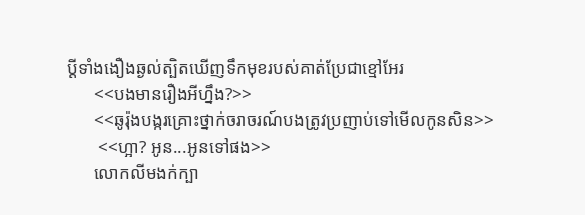ប្ដីទាំងងឿងឆ្ងល់ត្បិតឃើញទឹកមុខរបស់គាត់ប្រែជាខ្មៅអែរ
      <<បងមានរឿងអីហ្នឹង?>>
      <<ឆូរ៉ុងបង្ករគ្រោះថ្នាក់ចរាចរណ៍បងត្រូវប្រញាប់ទៅមើលកូនសិន>>
       <<ហ្អា? អូន...អូនទៅផង>>
      លោកលីមងក់ក្បា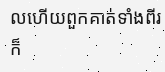លហើយពួកគាត់ទាំងពីរក៏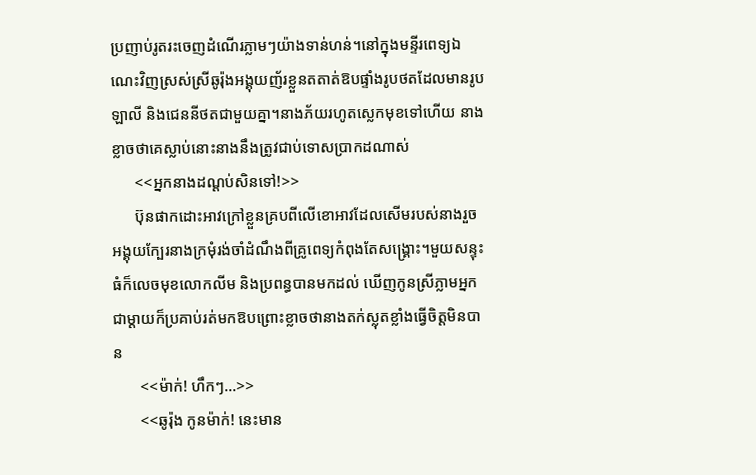ប្រញាប់រូតរះចេញដំណើរភ្លាមៗយ៉ាងទាន់ហន់។នៅក្នុងមន្ទីរពេទ្យឯណេះវិញស្រស់ស្រីឆូរ៉ុងអង្គុយញ័រខ្លួនតតាត់ឱបផ្ទាំងរូបថតដែលមានរូបឡាលី និងជេននីថតជាមួយគ្នា។នាងភ័យរហូតស្លេកមុខទៅហើយ នាងខ្លាចថាគេស្លាប់នោះនាងនឹងត្រូវជាប់ទោសប្រាកដណាស់
      <<អ្នកនាងដណ្ដប់សិនទៅ!>>
      ប៊ុនផាកដោះអាវក្រៅខ្លួនគ្របពីលើខោអាវដែលសើមរបស់នាងរួចអង្គុយក្បែរនាងក្រមុំរង់ចាំដំណឹងពីគ្រូពេទ្យកំពុងតែសង្រ្គោះ។មួយសន្ទុះធំក៏លេចមុខលោកលីម និងប្រពន្ធបានមកដល់ ឃើញកូនស្រីភ្លាមអ្នកជាម្ដាយក៏ប្រគាប់រត់មកឱបព្រោះខ្លាចថានាងតក់ស្លុតខ្លាំងធ្វើចិត្តមិនបាន
       <<ម៉ាក់! ហឹកៗ...>>
       <<ឆូរ៉ុង កូនម៉ាក់! នេះមាន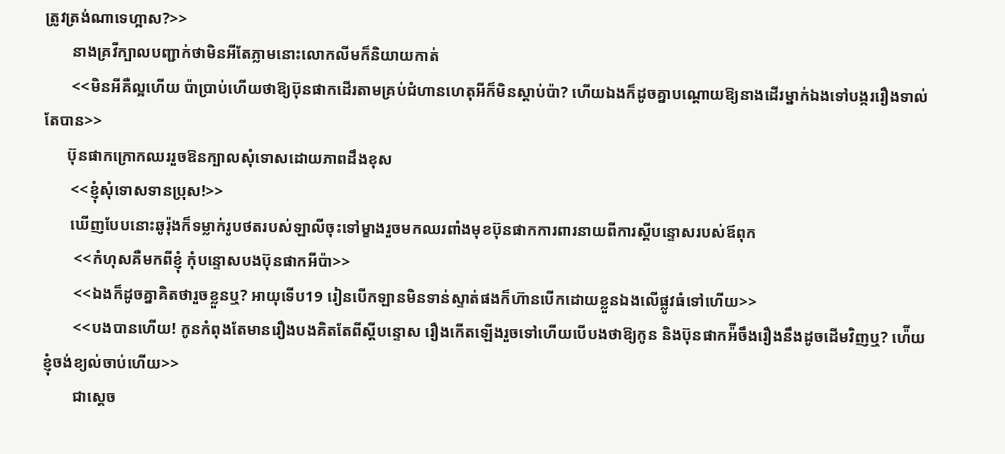ត្រូវត្រង់ណាទេហ្អាស?>>
       នាងគ្រវីក្បាលបញ្ជាក់ថាមិនអីតែភ្លាមនោះលោកលីមក៏និយាយកាត់
       <<មិនអីគឺល្អហើយ ប៉ាប្រាប់ហើយថាឱ្យប៊ុនផាកដើរតាមគ្រប់ជំហានហេតុអីក៏មិនស្ដាប់ប៉ា? ហើយឯងក៏ដូចគ្នាបណ្ដោយឱ្យនាងដើរម្នាក់ឯងទៅបង្កររឿងទាល់តែបាន>>
      ប៊ុនផាកក្រោកឈររួចឱនក្បាលសុំទោសដោយភាពដឹងខុស
       <<ខ្ញុំសុំទោសទានប្រុស!>>
       ឃើញបែបនោះឆូរ៉ុងក៏ទម្លាក់រូបថតរបស់ឡាលីចុះទៅម្ខាងរួចមកឈរពាំងមុខប៊ុនផាកការពារនាយពីការស្ដីបន្ទោសរបស់ឪពុក
        <<កំហុសគឺមកពីខ្ញុំ កុំបន្ទោសបងប៊ុនផាកអីប៉ា>>
        <<ឯងក៏ដូចគ្នាគិតថារួចខ្លួនឬ? អាយុទើប19 រៀនបើកឡានមិនទាន់ស្ទាត់ផងក៏ហ៊ានបើកដោយខ្លួនឯងលើផ្លូវធំទៅហើយ>>
        <<បងបានហើយ! កូនកំពុងតែមានរឿងបងគិតតែពីស្ដីបន្ទោស រឿងកើតឡើងរួចទៅហើយបើបងថាឱ្យកូន និងប៊ុនផាកអ៉ីចឹងរឿងនឹងដូចដើមវិញឬ? ហ៉ើយខ្ញុំចង់ខ្យល់ចាប់ហើយ>>
        ជាស្ដេច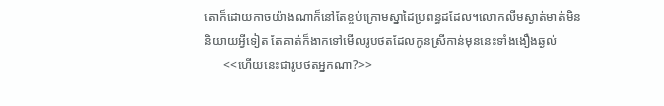តោក៏ដោយកាចយ៉ាងណាក៏នៅតែខ្ចប់ក្រោមស្នាដៃប្រពន្ធដដែល។លោកលីមស្ងាត់មាត់មិននិយាយអ្វីទៀត តែគាត់ក៏ងាកទៅមើលរូបថតដែលកូនស្រីកាន់មុននេះទាំងងឿងឆ្ងល់
      <<ហើយនេះជារូបថតអ្នកណា?>>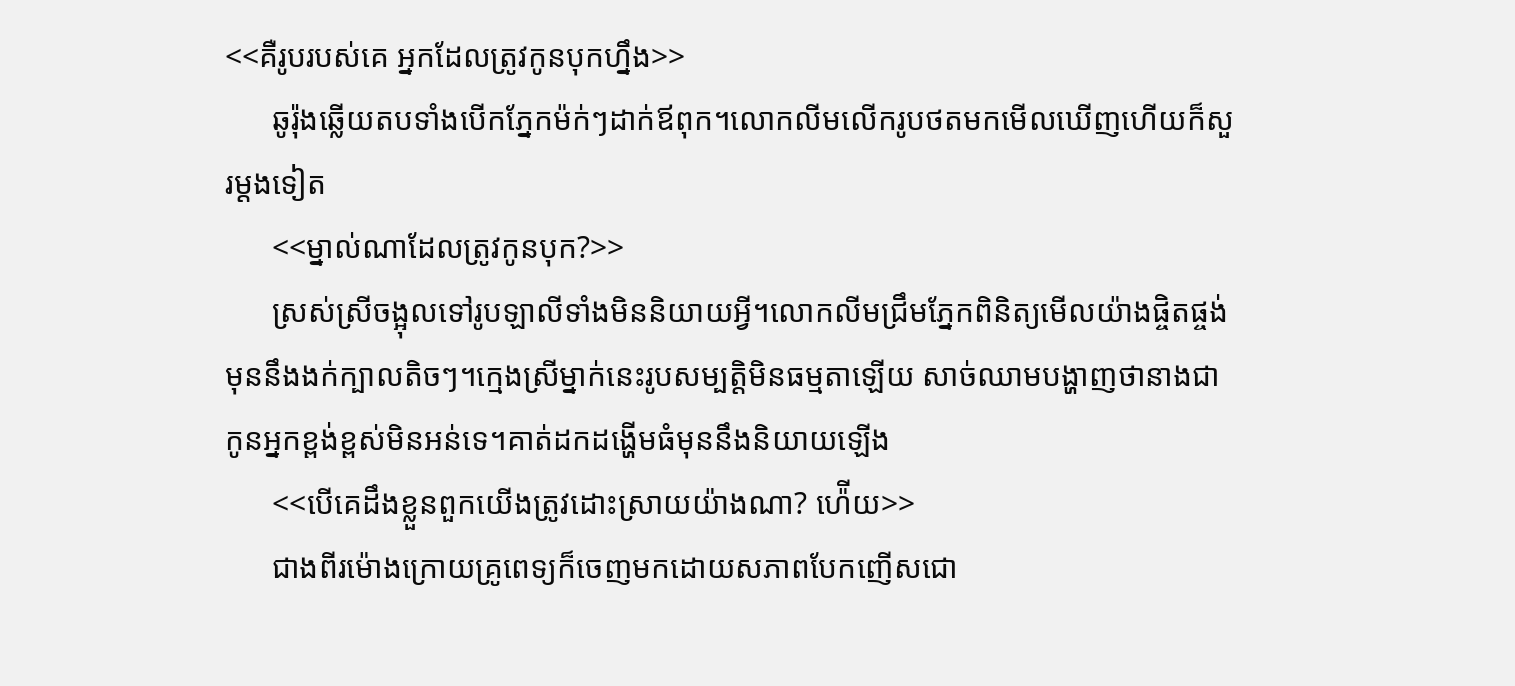<<គឺរូបរបស់គេ អ្នកដែលត្រូវកូនបុកហ្នឹង>>
      ឆូរ៉ុងឆ្លើយតបទាំងបើកភ្នែកម៉ក់ៗដាក់ឪពុក។លោកលីមលើករូបថតមកមើលឃើញហើយក៏សួរម្ដងទៀត
      <<ម្នាល់ណាដែលត្រូវកូនបុក?>>
      ស្រស់ស្រីចង្អុលទៅរូបឡាលីទាំងមិននិយាយអ្វី។លោកលីមជ្រឹមភ្នែកពិនិត្យមើលយ៉ាងផ្ចិតផ្ចង់មុននឹងងក់ក្បាលតិចៗ។ក្មេងស្រីម្នាក់នេះរូបសម្បត្តិមិនធម្មតាឡើយ សាច់ឈាមបង្ហាញថានាងជាកូនអ្នកខ្ពង់ខ្ពស់មិនអន់ទេ។គាត់ដកដង្ហើមធំមុននឹងនិយាយឡើង
      <<បើគេដឹងខ្លួនពួកយើងត្រូវដោះស្រាយយ៉ាងណា? ហ៉ើយ>>
      ជាងពីរម៉ោងក្រោយគ្រូពេទ្យក៏ចេញមកដោយសភាពបែកញើសជោ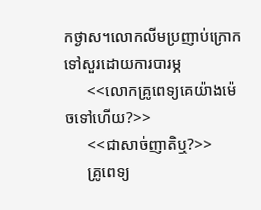កថ្ងាស។លោកលីមប្រញាប់ក្រោកទៅសួរដោយការបារម្ភ
      <<លោកគ្រូពេទ្យគេយ៉ាងម៉េចទៅហើយ?>>
      <<ជាសាច់ញាតិឬ?>>
      គ្រូពេទ្យ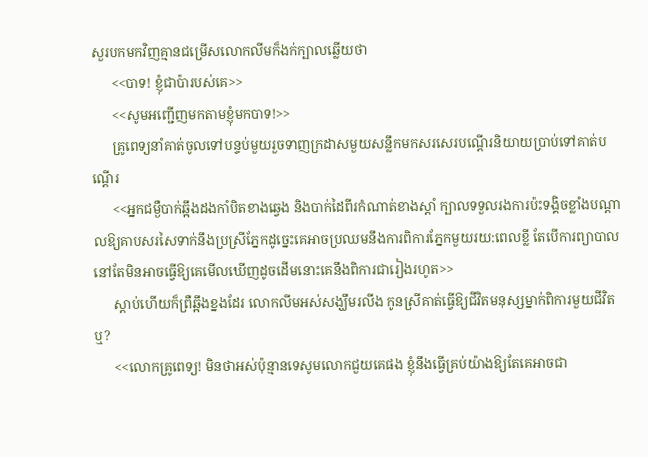សួរបកមកវិញគ្មានជម្រើសលោកលីមក៏ងក់ក្បាលឆ្លើយថា
      <<បាទ! ខ្ញុំជាប៉ារបស់គេ>>
      <<សូមអញ្ជើញមកតាមខ្ញុំមកបាទ!>>
      គ្រូពេទ្យនាំគាត់ចូលទៅបន្ទប់មួយរួចទាញក្រដាសមួយសន្លឹកមកសរសេរបណ្ដើរនិយាយប្រាប់ទៅគាត់បណ្ដើរ
      <<អ្នកជម្ងឺបាក់ឆ្អឹងដងកាំបិតខាងឆ្វេង និងបាក់ដៃពីរកំណាត់ខាងស្ដាំ ក្បាលទទួលរងការប៉ះទង្គិចខ្លាំងបណ្ដាលឱ្យគាបសរសៃទាក់នឹងប្រស្រីភ្នែកដូច្នេះគេអាចប្រឈមនឹងការពិការភ្នែកមួយរយ:ពេលខ្លី តែបើការព្យាបាលនៅតែមិនអាចធ្វើឱ្យគេមើលឃើញដូចដើមនោះគេនឹងពិការជារៀងរហូត>>
      ស្ដាប់ហើយក៏ព្រឺឆ្អឹងខ្នងដែរ លោកលីមអស់សង្ឃឹមរលីង កូនស្រីគាត់ធ្វើឱ្យជីវិតមនុស្សម្នាក់ពិការមួយជីវិតឬ?
      <<លោកគ្រូពេទ្យ! មិនថាអស់ប៉ុន្មានទេសូមលោកជួយគេផង ខ្ញុំនឹងធ្វើគ្រប់យ៉ាងឱ្យតែគេអាចជា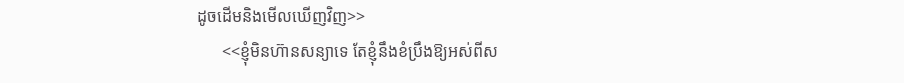ដូចដើមនិងមើលឃើញវិញ>>
      <<ខ្ញុំមិនហ៊ានសន្យាទេ តែខ្ញុំនឹងខំប្រឹងឱ្យអស់ពីស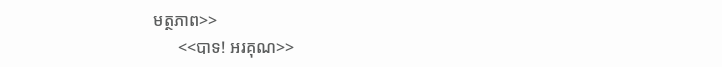មត្ថភាព>>
      <<បាទ! អរគុណ>>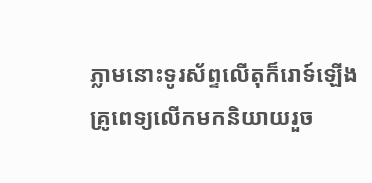ភ្លាមនោះទូរស័ព្ទលើតុក៏រោទ៍ឡើងគ្រូពេទ្យលើកមកនិយាយរួច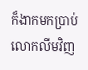ក៏ងាកមកប្រាប់លោកលីមវិញ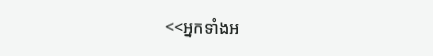<<អ្នកទាំងអ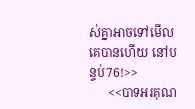ស់គ្នាអាចទៅមើលគេបានហើយ នៅបន្ទប់76!>>
      <<បាទអរគុណ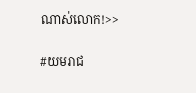ណាស់លោក!>>

#យមរាជ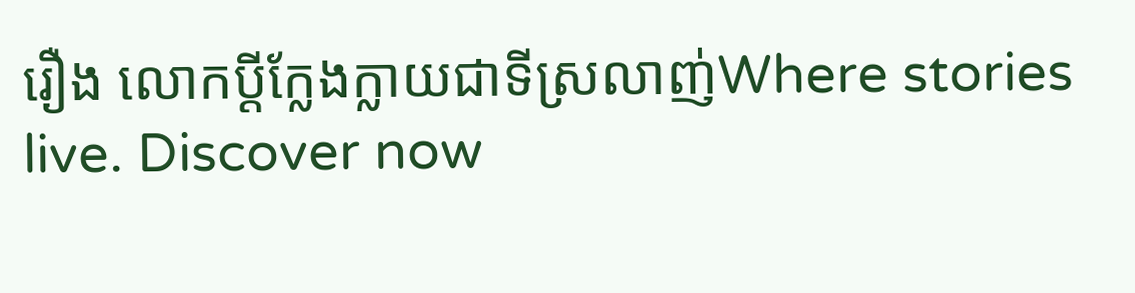រឿង លោកប្ដីក្លែងក្លាយជាទីស្រលាញ់Where stories live. Discover now